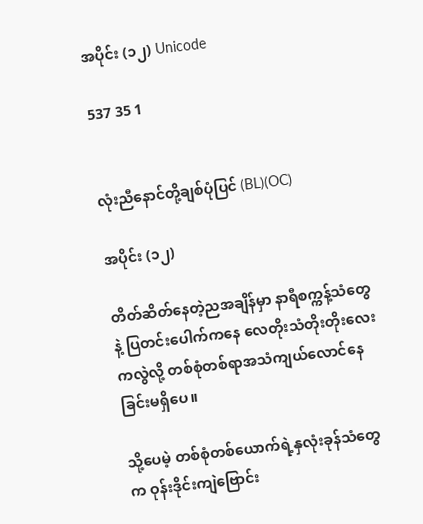အပိုင်း (၁၂) Unicode

537 35 1


လုံးညီနောင်တို့ချစ်ပုံပြင် (BL)(OC)

အပိုင်း (၁၂)

တိတ်ဆိတ်နေတဲ့ညအချိန်မှာ နာရီစက္ကန့်သံတွေနဲ့ ပြတင်းပေါက်ကနေ လေတိုးသံတိုးတိုးလေးကလွဲလို့ တစ်စုံတစ်ရာအသံကျယ်လောင်နေခြင်းမရှိပေ။

သို့ပေမဲ့ တစ်စုံတစ်ယောက်ရဲ့နှလုံးခုန်သံတွေက ဝုန်းဒိုင်းကျဲဗြောင်း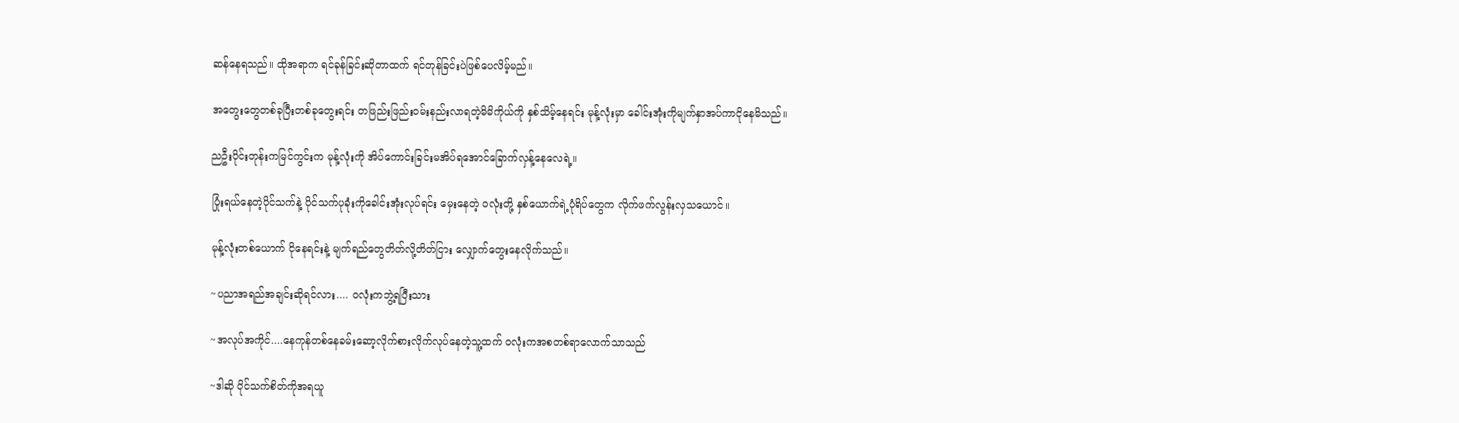ဆန်နေရသည်။ ထိုအရာက ရင်ခုန်ခြင်းဆိုတာထက် ရင်တုန်ခြင်းပဲဖြစ်ပေလိမ့်မည်။

အတွေးတွေတစ်ခုပြီးတစ်ခုတွေးရင်း တဖြည်းဖြည်းဝမ်းနည်းလာရတဲ့မိမိကိုယ်ကို ‌နှစ်သိမ့်နေရင်း မုန့်လုံးမှာ ခေါင်းအုံးကိုမျက်နှာအပ်ကာငိုနေမိသည်။

ညဦးပိုင်းတုန်းကမြင်ကွင်းက မုန့်လုံးကို အိပ်ကောင်းခြင်းမအိပ်ရအောင်ခြောက်လှန့်နေလေရဲ့။

ပြုံးရယ်နေတဲ့ပိုင်သက်နဲ့ ပိုင်သက်ပုခုံးကိုခေါင်းအုံးလုပ်ရင်း မှေးနေတဲ့ ဝလုံးတို့ နှစ်ယောက်ရဲ့ပုံရိပ်တွေက လိုက်ဖက်လွန်းလှသယောင်။

မုန့်လုံးတစ်ယောက် ငိုနေရင်းနဲ့ မျက်ရည်တွေတိတ်လို့တိတ်ငြား လျှောက်တွေးနေလိုက်သည်။

~ပညာအရည်အချင်းဆိုရင်လား.... ဝလုံးကဘွဲ့ရပြီးသား

~အလုပ်အကိုင်....နေကုန်တစ်နေခမ်းဆော့လိုက်စားလိုက်လုပ်နေတဲ့သူ့ထက် ဝလုံးကအစတစ်ရာလောက်သာသည်

~ဒါဆို ပိုင်သက်စိတ်ကိုအရယူ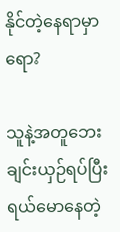နိုင်တဲ့နေရာမှာရော?

သူနဲ့အတူဘေးချင်းယှဉ်ရပ်ပြီးရယ်မောနေတဲ့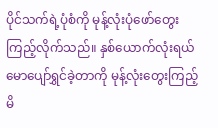ပိုင်သက်ရဲ့ပုံစံကို မုန့်လုံးပုံဖော်တွေးကြည့်လိုက်သည်။ နှစ်ယောက်လုံးရယ်မောပျော်ရွှင်ခဲ့တာကို မုန့်လုံးတွေးကြည့်မိ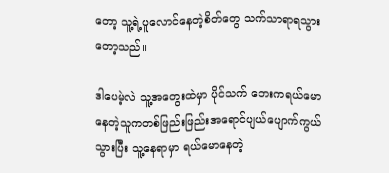တော့ သူ့ရဲ့ပူလောင်နေတဲ့စိတ်တွေ သက်သာရာရသွားတော့သည်။

ဒါပေမဲ့လဲ သူ့အတွေးထဲမှာ ပိုင်သက် ဘေးကရယ်မောနေတဲ့သူကတစ်ဖြည်းဖြည်းအရောင်ပျယ်ပျောက်ကွယ်သွားပြီး သူ့နေရာမှာ ရယ်မောနေတဲ့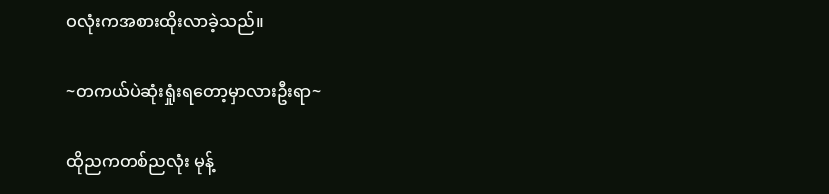ဝလုံးကအစားထိုးလာခဲ့သည်။

~တကယ်ပဲဆုံးရှုံးရတော့မှာလားဦးရာ~

ထိုညကတစ်ညလုံး မုန့်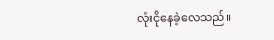လုံးငိုနေခဲ့လေသည်။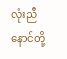လုံးညီနောင်တို့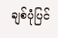ချစ်ပုံပြင်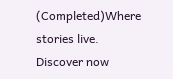(Completed)Where stories live. Discover now